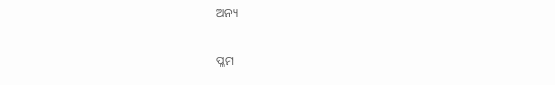ଅନ୍ୟ

ପ୍ଳମ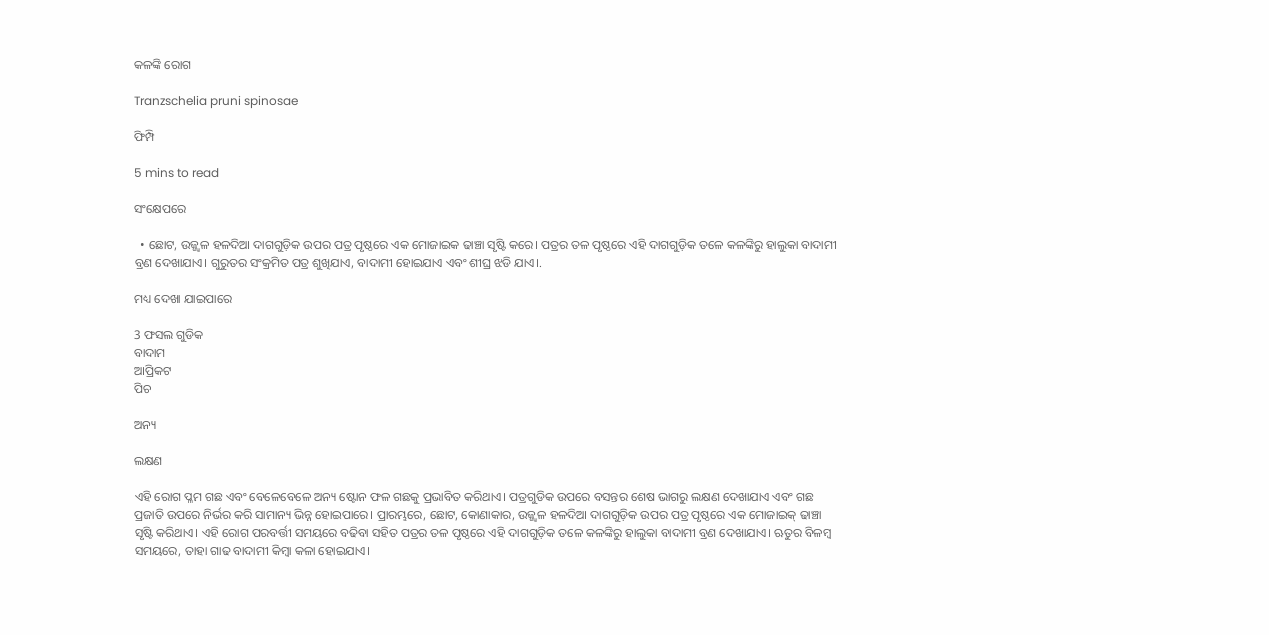କଳଙ୍କି ରୋଗ

Tranzschelia pruni spinosae

ଫିମ୍ପି

5 mins to read

ସଂକ୍ଷେପରେ

  • ଛୋଟ, ଉଜ୍ଜ୍ୱଳ ହଳଦିଆ ଦାଗଗୁଡ଼ିକ ଉପର ପତ୍ର ପୃଷ୍ଠରେ ଏକ ମୋଜାଇକ ଢାଞ୍ଚା ସୃଷ୍ଟି କରେ। ପତ୍ରର ତଳ ପୃଷ୍ଠରେ ଏହି ଦାଗଗୁଡ଼ିକ ତଳେ କଳଙ୍କିରୁ ହାଲୁକା ବାଦାମୀ ବ୍ରଣ ଦେଖାଯାଏ। ଗୁରୁତର ସଂକ୍ରମିତ ପତ୍ର ଶୁଖିଯାଏ, ବାଦାମୀ ହୋଇଯାଏ ଏବଂ ଶୀଘ୍ର ଝଡି ଯାଏ।.

ମଧ୍ୟ ଦେଖା ଯାଇପାରେ

3 ଫସଲ ଗୁଡିକ
ବାଦାମ
ଆପ୍ରିକଟ
ପିଚ

ଅନ୍ୟ

ଲକ୍ଷଣ

ଏହି ରୋଗ ପ୍ଳମ ଗଛ ଏବଂ ବେଳେବେଳେ ଅନ୍ୟ ଷ୍ଟୋନ ଫଳ ଗଛକୁ ପ୍ରଭାବିତ କରିଥାଏ। ପତ୍ରଗୁଡିକ ଉପରେ ବସନ୍ତର ଶେଷ ଭାଗରୁ ଲକ୍ଷଣ ଦେଖାଯାଏ ଏବଂ ଗଛ ପ୍ରଜାତି ଉପରେ ନିର୍ଭର କରି ସାମାନ୍ୟ ଭିନ୍ନ ହୋଇପାରେ। ପ୍ରାରମ୍ଭରେ, ଛୋଟ, କୋଣାକାର, ଉଜ୍ଜ୍ୱଳ ହଳଦିଆ ଦାଗଗୁଡ଼ିକ ଉପର ପତ୍ର ପୃଷ୍ଠରେ ଏକ ମୋଜାଇକ୍ ଢାଞ୍ଚା ସୃଷ୍ଟି କରିଥାଏ। ଏହି ରୋଗ ପରବର୍ତ୍ତୀ ସମୟରେ ବଢିବା ସହିତ ପତ୍ରର ତଳ ପୃଷ୍ଠରେ ଏହି ଦାଗଗୁଡ଼ିକ ତଳେ କଳଙ୍କିରୁ ହାଲୁକା ବାଦାମୀ ବ୍ରଣ ଦେଖାଯାଏ। ଋତୁର ବିଳମ୍ବ ସମୟରେ, ତାହା ଗାଢ ବାଦାମୀ କିମ୍ବା କଳା ହୋଇଯାଏ।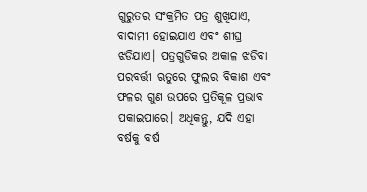ଗୁରୁତର ସଂକ୍ରମିତ ପତ୍ର ଶୁଖିଯାଏ, ବାଦାମୀ ହୋଇଯାଏ ଏବଂ ଶୀଘ୍ର ଝଡିଯାଏ। ପତ୍ରଗୁଡିକର ଅକାଳ ଝଡିବା ପରବର୍ତ୍ତୀ ଋତୁରେ ଫୁଲର ବିକାଶ ଏବଂ ଫଳର ଗୁଣ ଉପରେ ପ୍ରତିକୂଳ ପ୍ରଭାବ ପକାଇପାରେ। ଅଧିକନ୍ତୁ, ଯଦି ଏହା ବର୍ଷକୁ ବର୍ଷ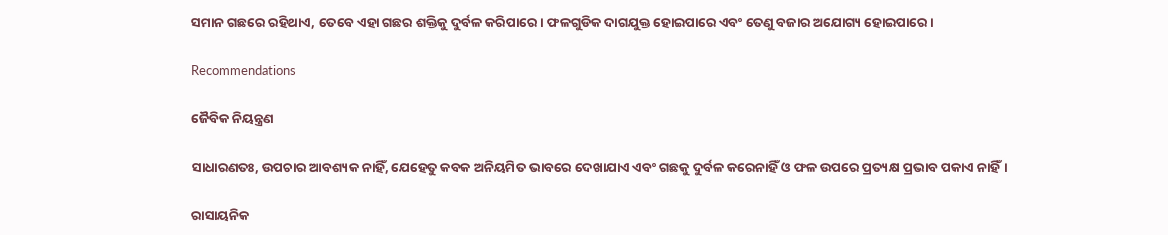ସମାନ ଗଛରେ ରହିଥାଏ, ତେବେ ଏହା ଗଛର ଶକ୍ତିକୁ ଦୁର୍ବଳ କରିପାରେ। ଫଳଗୁଡିକ ଦାଗଯୁକ୍ତ ହୋଇପାରେ ଏବଂ ତେଣୁ ବଜାର ଅଯୋଗ୍ୟ ହୋଇପାରେ।

Recommendations

ଜୈବିକ ନିୟନ୍ତ୍ରଣ

ସାଧାରଣତଃ, ଉପଚାର ଆବଶ୍ୟକ ନାହିଁ, ଯେହେତୁ କବକ ଅନିୟମିତ ଭାବରେ ଦେଖାଯାଏ ଏବଂ ଗଛକୁ ଦୁର୍ବଳ କରେନାହିଁ ଓ ଫଳ ଉପରେ ପ୍ରତ୍ୟକ୍ଷ ପ୍ରଭାବ ପକାଏ ନାହିଁ।

ରାସାୟନିକ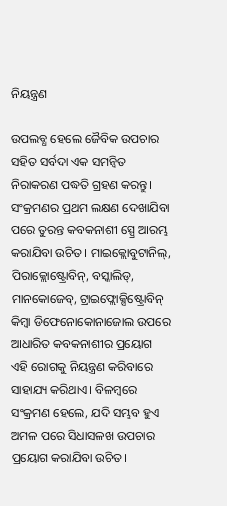ନିୟନ୍ତ୍ରଣ

ଉପଲବ୍ଧ ହେଲେ ଜୈବିକ ଉପଚାର ସହିତ ସର୍ବଦା ଏକ ସମନ୍ୱିତ ନିରାକରଣ ପଦ୍ଧତି ଗ୍ରହଣ କରନ୍ତୁ। ସଂକ୍ରମଣର ପ୍ରଥମ ଲକ୍ଷଣ ଦେଖାଯିବା ପରେ ତୁରନ୍ତ କବକନାଶୀ ସ୍ପ୍ରେ ଆରମ୍ଭ କରାଯିବା ଉଚିତ। ମାଇକ୍ଲୋବୁଟାନିଲ୍, ପିରାକ୍ଲୋଷ୍ଟ୍ରୋବିନ୍, ବସ୍କାଲିଡ୍, ମାନକୋଜେବ୍, ଟ୍ରାଇଫ୍ଲୋକ୍ସିଷ୍ଟ୍ରୋବିନ୍ କିମ୍ବା ଡିଫେନୋକୋନାଜୋଲ ଉପରେ ଆଧାରିତ କବକନାଶୀର ପ୍ରୟୋଗ ଏହି ରୋଗକୁ ନିୟନ୍ତ୍ରଣ କରିବାରେ ସାହାଯ୍ୟ କରିଥାଏ। ବିଳମ୍ବରେ ସଂକ୍ରମଣ ହେଲେ, ଯଦି ସମ୍ଭବ ହୁଏ ଅମଳ ପରେ ସିଧାସଳଖ ଉପଚାର ପ୍ରୟୋଗ କରାଯିବା ଉଚିତ।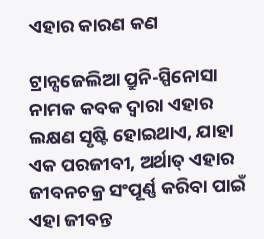ଏହାର କାରଣ କଣ

ଟ୍ରାନ୍ସଜେଲିଆ ପ୍ରୁନି-ସ୍ପିନୋସା ନାମକ କବକ ଦ୍ଵାରା ଏହାର ଲକ୍ଷଣ ସୃଷ୍ଟି ହୋଇଥାଏ, ଯାହା ଏକ ପରଜୀବୀ, ଅର୍ଥାତ୍ ଏହାର ଜୀବନଚକ୍ର ସଂପୂର୍ଣ୍ଣ କରିବା ପାଇଁ ଏହା ଜୀବନ୍ତ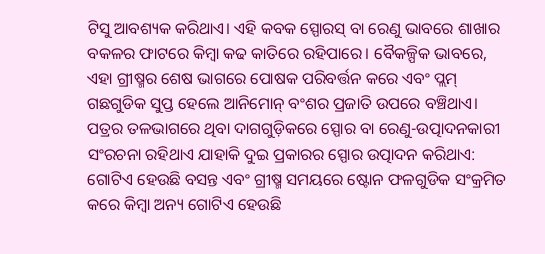ଟିସୁ ଆବଶ୍ୟକ କରିଥାଏ। ଏହି କବକ ସ୍ପୋରସ୍ ବା ରେଣୁ ଭାବରେ ଶାଖାର ବକଳର ଫାଟରେ କିମ୍ବା କଢ କାତିରେ ରହିପାରେ। ବୈକଳ୍ପିକ ଭାବରେ, ଏହା ଗ୍ରୀଷ୍ମର ଶେଷ ଭାଗରେ ପୋଷକ ପରିବର୍ତ୍ତନ କରେ ଏବଂ ପ୍ଲମ୍ ଗଛଗୁଡିକ ସୁପ୍ତ ହେଲେ ଆନିମୋନ୍ ବଂଶର ପ୍ରଜାତି ଉପରେ ବଞ୍ଚିଥାଏ। ପତ୍ରର ତଳଭାଗରେ ଥିବା ଦାଗଗୁଡ଼ିକରେ ସ୍ପୋର ବା ରେଣୁ-ଉତ୍ପାଦନକାରୀ ସଂରଚନା ରହିଥାଏ ଯାହାକି ଦୁଇ ପ୍ରକାରର ସ୍ପୋର ଉତ୍ପାଦନ କରିଥାଏ: ଗୋଟିଏ ହେଉଛି ବସନ୍ତ ଏବଂ ଗ୍ରୀଷ୍ମ ସମୟରେ ଷ୍ଟୋନ ଫଳଗୁଡିକ ସଂକ୍ରମିତ କରେ କିମ୍ବା ଅନ୍ୟ ଗୋଟିଏ ହେଉଛି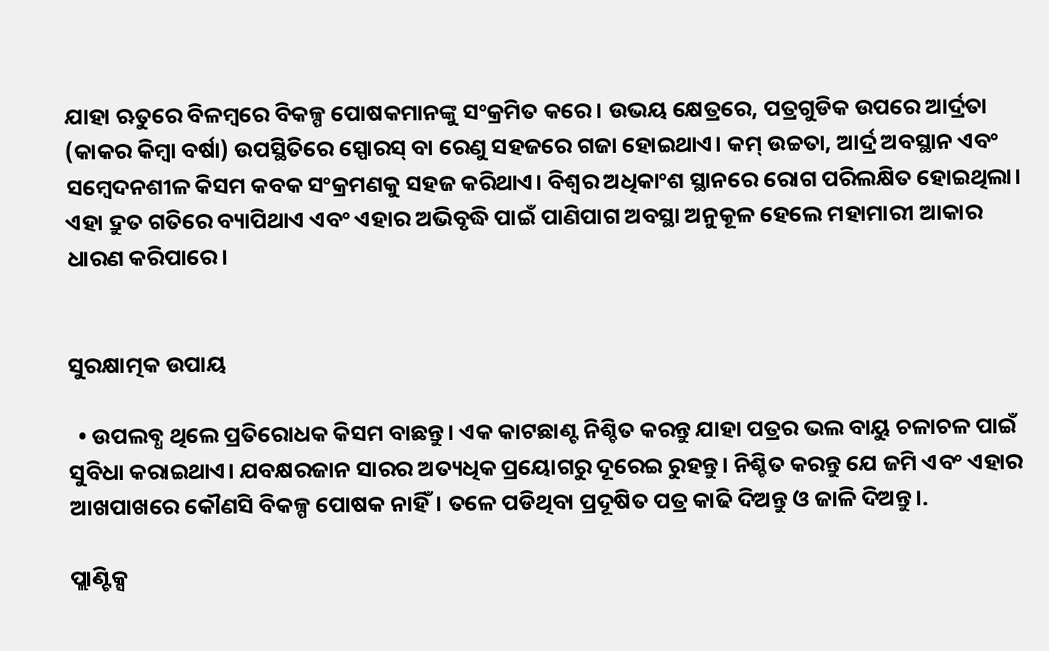ଯାହା ଋତୁରେ ବିଳମ୍ବରେ ବିକଳ୍ପ ପୋଷକମାନଙ୍କୁ ସଂକ୍ରମିତ କରେ। ଉଭୟ କ୍ଷେତ୍ରରେ, ପତ୍ରଗୁଡିକ ଉପରେ ଆର୍ଦ୍ରତା (କାକର କିମ୍ବା ବର୍ଷା) ଉପସ୍ଥିତିରେ ସ୍ପୋରସ୍ ବା ରେଣୁ ସହଜରେ ଗଜା ହୋଇଥାଏ। କମ୍ ଉଚ୍ଚତା, ଆର୍ଦ୍ର ଅବସ୍ଥାନ ଏବଂ ସମ୍ବେଦନଶୀଳ କିସମ କବକ ସଂକ୍ରମଣକୁ ସହଜ କରିଥାଏ। ବିଶ୍ଵର ଅଧିକାଂଶ ସ୍ଥାନରେ ରୋଗ ପରିଲକ୍ଷିତ ହୋଇଥିଲା। ଏହା ଦ୍ରୁତ ଗତିରେ ବ୍ୟାପିଥାଏ ଏବଂ ଏହାର ଅଭିବୃଦ୍ଧି ପାଇଁ ପାଣିପାଗ ଅବସ୍ଥା ଅନୁକୂଳ ହେଲେ ମହାମାରୀ ଆକାର ଧାରଣ କରିପାରେ।


ସୁରକ୍ଷାତ୍ମକ ଉପାୟ

  • ଉପଲବ୍ଧ ଥିଲେ ପ୍ରତିରୋଧକ କିସମ ବାଛନ୍ତୁ। ଏକ କାଟଛାଣ୍ଟ ନିଶ୍ଚିତ କରନ୍ତୁ ଯାହା ପତ୍ରର ଭଲ ବାୟୁ ଚଳାଚଳ ପାଇଁ ସୁବିଧା କରାଇଥାଏ। ଯବକ୍ଷରଜାନ ସାରର ଅତ୍ୟଧିକ ପ୍ରୟୋଗରୁ ଦୂରେଇ ରୁହନ୍ତୁ। ନିଶ୍ଚିତ କରନ୍ତୁ ଯେ ଜମି ଏବଂ ଏହାର ଆଖପାଖରେ କୌଣସି ବିକଳ୍ପ ପୋଷକ ନାହିଁ। ତଳେ ପଡିଥିବା ପ୍ରଦୂଷିତ ପତ୍ର କାଢି ଦିଅନ୍ତୁ ଓ ଜାଳି ଦିଅନ୍ତୁ।.

ପ୍ଲାଣ୍ଟିକ୍ସ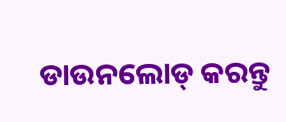ଡାଉନଲୋଡ୍ କରନ୍ତୁ